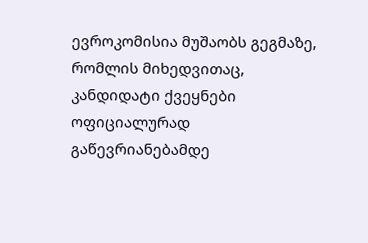ევროკომისია მუშაობს გეგმაზე, რომლის მიხედვითაც, კანდიდატი ქვეყნები ოფიციალურად გაწევრიანებამდე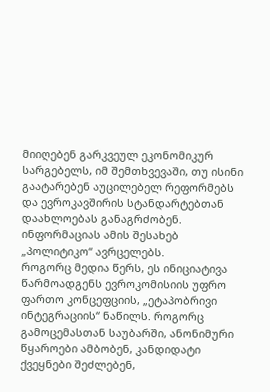მიიღებენ გარკვეულ ეკონომიკურ სარგებელს, იმ შემთხვევაში, თუ ისინი გაატარებენ აუცილებელ რეფორმებს და ევროკავშირის სტანდარტებთან დაახლოებას განაგრძობენ. ინფორმაციას ამის შესახებ „პოლიტიკო“ ავრცელებს.
როგორც მედია წერს, ეს ინიციატივა წარმოადგენს ევროკომისიის უფრო ფართო კონცეფციის, „ეტაპობრივი ინტეგრაციის“ ნაწილს. როგორც გამოცემასთან საუბარში, ანონიმური წყაროები ამბობენ, კანდიდატი ქვეყნები შეძლებენ,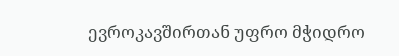ევროკავშირთან უფრო მჭიდრო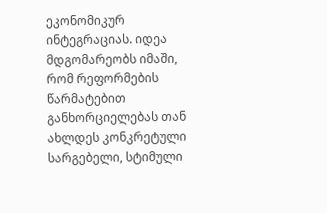ეკონომიკურ ინტეგრაციას. იდეა მდგომარეობს იმაში, რომ რეფორმების წარმატებით განხორციელებას თან ახლდეს კონკრეტული სარგებელი, სტიმული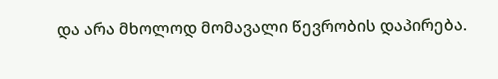და არა მხოლოდ მომავალი წევრობის დაპირება.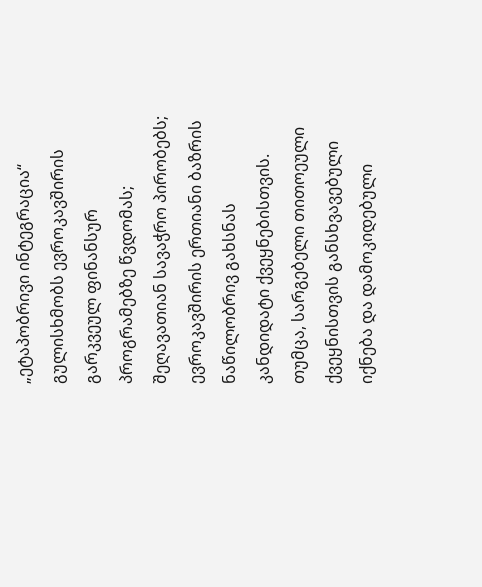„ეტაპობრივი ინტეგრაცია“ გულისხმობს ევროკავშირის გარკვეულ ფინანსურ პროგრამებზე წვდომას; შეღავათიან სავაჭრო პირობებს; ევროკავშირის ერთიანი ბაზრის ნაწილობრივ გახსნას კანდიდატი ქვეყნებისთვის. თუმცა, სარგებელი თითოეული ქვეყნისთვის განსხვავებული იქნება და დამოკიდებული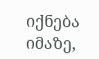იქნება იმაზე,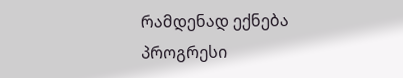რამდენად ექნება პროგრესი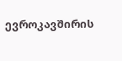ევროკავშირის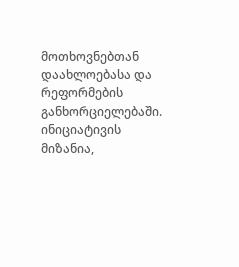მოთხოვნებთან დაახლოებასა და რეფორმების განხორციელებაში. ინიციატივის მიზანია,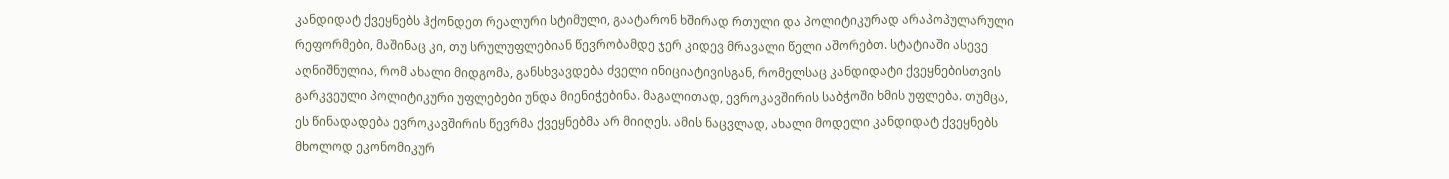კანდიდატ ქვეყნებს ჰქონდეთ რეალური სტიმული, გაატარონ ხშირად რთული და პოლიტიკურად არაპოპულარული რეფორმები, მაშინაც კი, თუ სრულუფლებიან წევრობამდე ჯერ კიდევ მრავალი წელი აშორებთ. სტატიაში ასევე აღნიშნულია, რომ ახალი მიდგომა, განსხვავდება ძველი ინიციატივისგან, რომელსაც კანდიდატი ქვეყნებისთვის გარკვეული პოლიტიკური უფლებები უნდა მიენიჭებინა. მაგალითად, ევროკავშირის საბჭოში ხმის უფლება. თუმცა, ეს წინადადება ევროკავშირის წევრმა ქვეყნებმა არ მიიღეს. ამის ნაცვლად, ახალი მოდელი კანდიდატ ქვეყნებს მხოლოდ ეკონომიკურ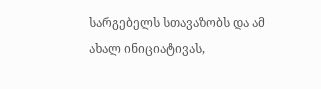სარგებელს სთავაზობს და ამ ახალ ინიციატივას,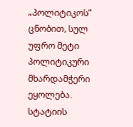„პოლიტიკოს“ ცნობით, სულ უფრო მეტი პოლიტიკური მხარდამჭერი ეყოლება.
სტატიის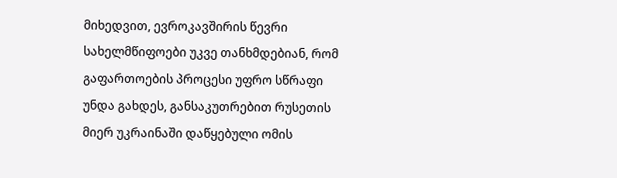მიხედვით, ევროკავშირის წევრი სახელმწიფოები უკვე თანხმდებიან, რომ გაფართოების პროცესი უფრო სწრაფი უნდა გახდეს, განსაკუთრებით რუსეთის მიერ უკრაინაში დაწყებული ომის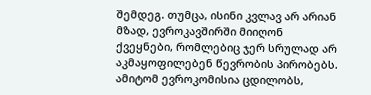შემდეგ. თუმცა, ისინი კვლავ არ არიან მზად, ევროკავშირში მიიღონ ქვეყნები, რომლებიც ჯერ სრულად არ აკმაყოფილებენ წევრობის პირობებს. ამიტომ ევროკომისია ცდილობს,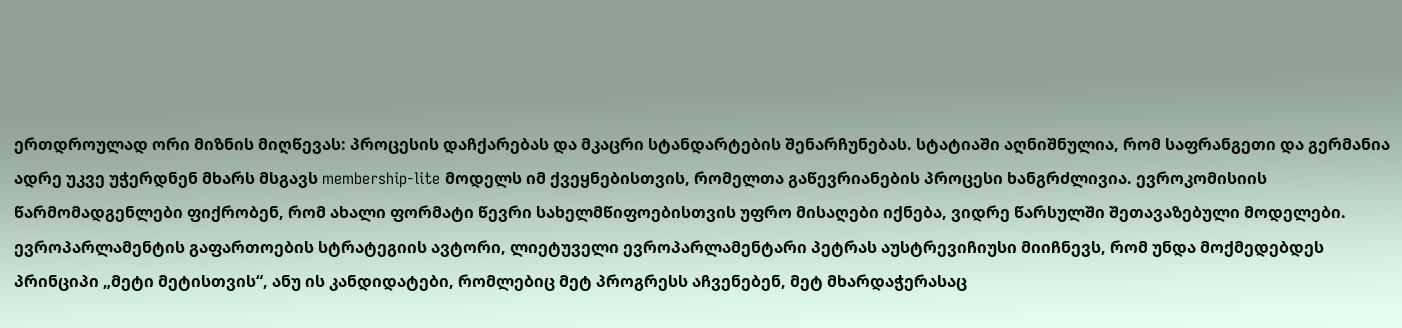ერთდროულად ორი მიზნის მიღწევას: პროცესის დაჩქარებას და მკაცრი სტანდარტების შენარჩუნებას. სტატიაში აღნიშნულია, რომ საფრანგეთი და გერმანია ადრე უკვე უჭერდნენ მხარს მსგავს membership-lite მოდელს იმ ქვეყნებისთვის, რომელთა გაწევრიანების პროცესი ხანგრძლივია. ევროკომისიის წარმომადგენლები ფიქრობენ, რომ ახალი ფორმატი წევრი სახელმწიფოებისთვის უფრო მისაღები იქნება, ვიდრე წარსულში შეთავაზებული მოდელები.
ევროპარლამენტის გაფართოების სტრატეგიის ავტორი, ლიეტუველი ევროპარლამენტარი პეტრას აუსტრევიჩიუსი მიიჩნევს, რომ უნდა მოქმედებდეს პრინციპი „მეტი მეტისთვის“, ანუ ის კანდიდატები, რომლებიც მეტ პროგრესს აჩვენებენ, მეტ მხარდაჭერასაც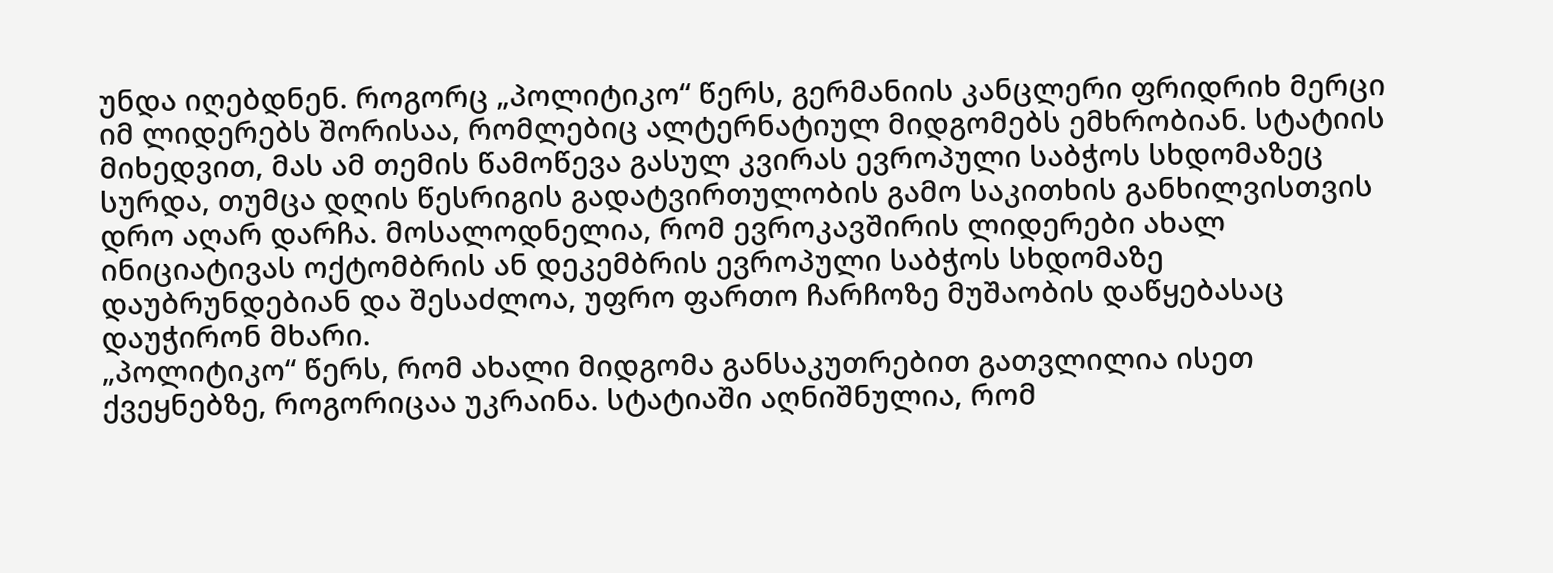უნდა იღებდნენ. როგორც „პოლიტიკო“ წერს, გერმანიის კანცლერი ფრიდრიხ მერცი იმ ლიდერებს შორისაა, რომლებიც ალტერნატიულ მიდგომებს ემხრობიან. სტატიის მიხედვით, მას ამ თემის წამოწევა გასულ კვირას ევროპული საბჭოს სხდომაზეც სურდა, თუმცა დღის წესრიგის გადატვირთულობის გამო საკითხის განხილვისთვის დრო აღარ დარჩა. მოსალოდნელია, რომ ევროკავშირის ლიდერები ახალ ინიციატივას ოქტომბრის ან დეკემბრის ევროპული საბჭოს სხდომაზე დაუბრუნდებიან და შესაძლოა, უფრო ფართო ჩარჩოზე მუშაობის დაწყებასაც დაუჭირონ მხარი.
„პოლიტიკო“ წერს, რომ ახალი მიდგომა განსაკუთრებით გათვლილია ისეთ ქვეყნებზე, როგორიცაა უკრაინა. სტატიაში აღნიშნულია, რომ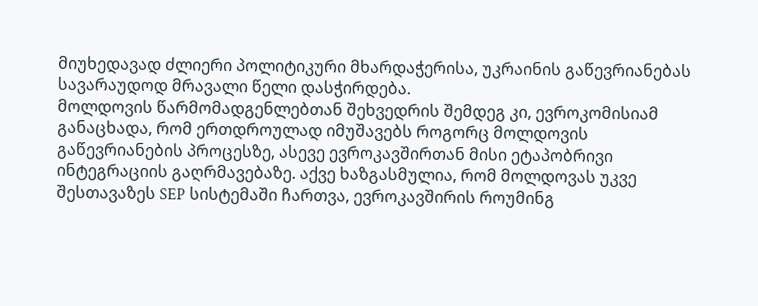მიუხედავად ძლიერი პოლიტიკური მხარდაჭერისა, უკრაინის გაწევრიანებას სავარაუდოდ მრავალი წელი დასჭირდება.
მოლდოვის წარმომადგენლებთან შეხვედრის შემდეგ კი, ევროკომისიამ განაცხადა, რომ ერთდროულად იმუშავებს როგორც მოლდოვის გაწევრიანების პროცესზე, ასევე ევროკავშირთან მისი ეტაპობრივი ინტეგრაციის გაღრმავებაზე. აქვე ხაზგასმულია, რომ მოლდოვას უკვე შესთავაზეს SEP სისტემაში ჩართვა, ევროკავშირის როუმინგ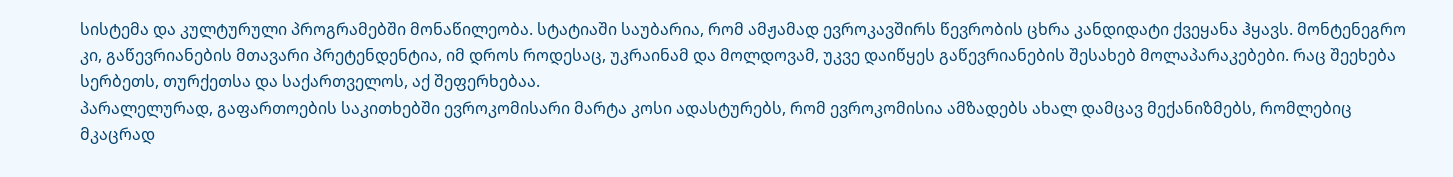სისტემა და კულტურული პროგრამებში მონაწილეობა. სტატიაში საუბარია, რომ ამჟამად ევროკავშირს წევრობის ცხრა კანდიდატი ქვეყანა ჰყავს. მონტენეგრო კი, გაწევრიანების მთავარი პრეტენდენტია, იმ დროს როდესაც, უკრაინამ და მოლდოვამ, უკვე დაიწყეს გაწევრიანების შესახებ მოლაპარაკებები. რაც შეეხება სერბეთს, თურქეთსა და საქართველოს, აქ შეფერხებაა.
პარალელურად, გაფართოების საკითხებში ევროკომისარი მარტა კოსი ადასტურებს, რომ ევროკომისია ამზადებს ახალ დამცავ მექანიზმებს, რომლებიც მკაცრად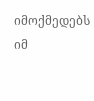იმოქმედებს იმ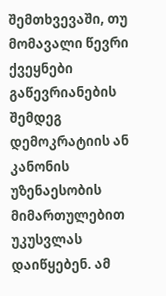შემთხვევაში, თუ მომავალი წევრი ქვეყნები გაწევრიანების შემდეგ დემოკრატიის ან კანონის უზენაესობის მიმართულებით უკუსვლას დაიწყებენ. ამ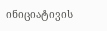ინიციატივის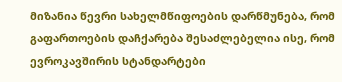მიზანია წევრი სახელმწიფოების დარწმუნება, რომ გაფართოების დაჩქარება შესაძლებელია ისე, რომ ევროკავშირის სტანდარტები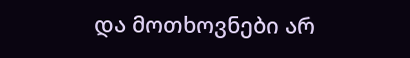და მოთხოვნები არ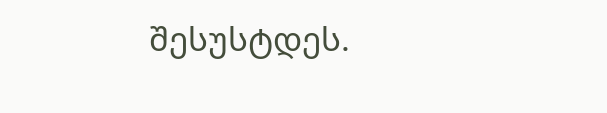შესუსტდეს.